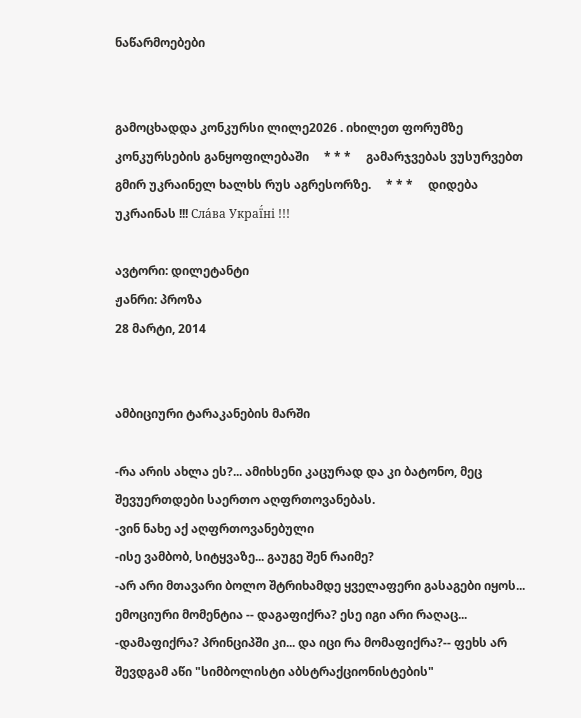ნაწარმოებები


გამოცხადდა კონკურსი ლილე2026 . იხილეთ ფორუმზე კონკურსების განყოფილებაში     * * *     გამარჯვებას ვუსურვებთ გმირ უკრაინელ ხალხს რუს აგრესორზე.     * * *     დიდება უკრაინას !!! Сла́ва Украї́ні !!!

ავტორი: დილეტანტი
ჟანრი: პროზა
28 მარტი, 2014


ამბიციური ტარაკანების მარში

-რა არის ახლა ეს?... ამიხსენი კაცურად და კი ბატონო, მეც შევუერთდები საერთო აღფრთოვანებას.
-ვინ ნახე აქ აღფრთოვანებული
-ისე ვამბობ, სიტყვაზე... გაუგე შენ რაიმე?
-არ არი მთავარი ბოლო შტრიხამდე ყველაფერი გასაგები იყოს... ემოციური მომენტია -- დაგაფიქრა? ესე იგი არი რაღაც...
-დამაფიქრა? პრინციპში კი... და იცი რა მომაფიქრა?-- ფეხს არ შევდგამ აწი "სიმბოლისტი აბსტრაქციონისტების"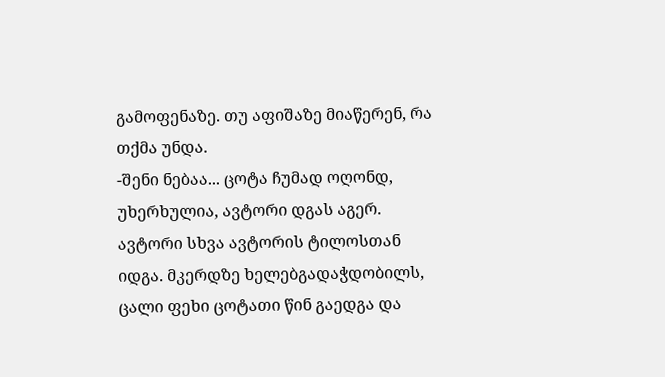გამოფენაზე. თუ აფიშაზე მიაწერენ, რა თქმა უნდა.
-შენი ნებაა... ცოტა ჩუმად ოღონდ, უხერხულია, ავტორი დგას აგერ.
ავტორი სხვა ავტორის ტილოსთან იდგა. მკერდზე ხელებგადაჭდობილს, ცალი ფეხი ცოტათი წინ გაედგა და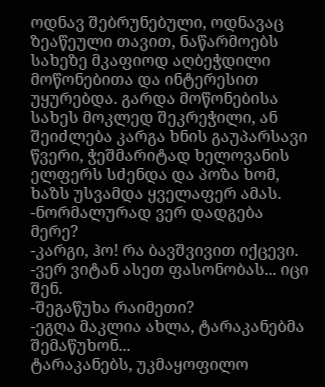ოდნავ შებრუნებული, ოდნავაც ზეაწეული თავით, ნაწარმოებს სახეზე მკაფიოდ აღბეჭდილი მოწონებითა და ინტერესით უყურებდა. გარდა მოწონებისა სახეს მოკლედ შეკრეჭილი, ან შეიძლება კარგა ხნის გაუპარსავი წვერი, ჭეშმარიტად ხელოვანის ელფერს სძენდა და პოზა ხომ, ხაზს უსვამდა ყველაფერ ამას.
-ნორმალურად ვერ დადგება მერე?
-კარგი, ჰო! რა ბავშვივით იქცევი.
-ვერ ვიტან ასეთ ფასონობას... იცი შენ.
-შეგაწუხა რაიმეთი?
-ეგღა მაკლია ახლა, ტარაკანებმა შემაწუხონ...
ტარაკანებს, უკმაყოფილო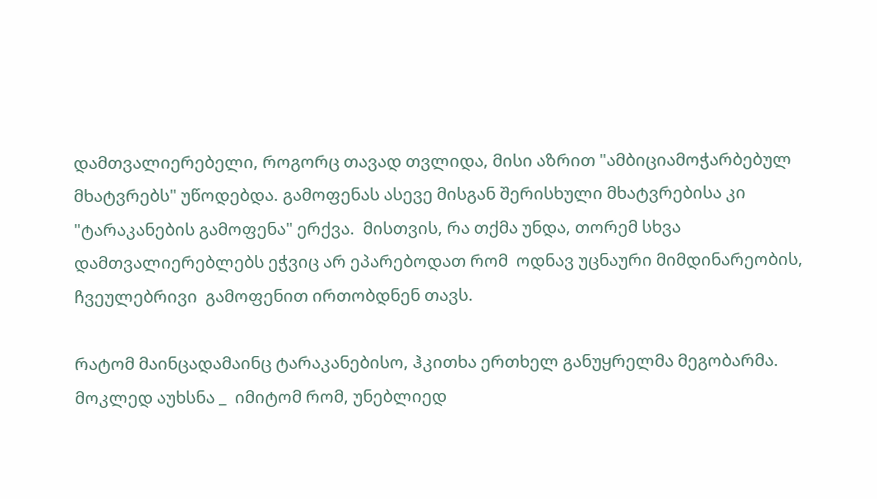დამთვალიერებელი, როგორც თავად თვლიდა, მისი აზრით "ამბიციამოჭარბებულ მხატვრებს" უწოდებდა. გამოფენას ასევე მისგან შერისხული მხატვრებისა კი "ტარაკანების გამოფენა" ერქვა.  მისთვის, რა თქმა უნდა, თორემ სხვა დამთვალიერებლებს ეჭვიც არ ეპარებოდათ რომ  ოდნავ უცნაური მიმდინარეობის, ჩვეულებრივი  გამოფენით ირთობდნენ თავს.

რატომ მაინცადამაინც ტარაკანებისო, ჰკითხა ერთხელ განუყრელმა მეგობარმა.  მოკლედ აუხსნა _  იმიტომ რომ, უნებლიედ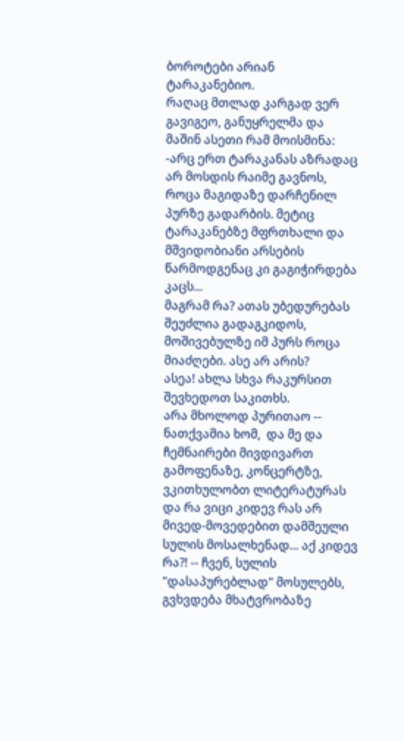ბოროტები არიან ტარაკანებიო.
რაღაც მთლად კარგად ვერ გავიგეო, განუყრელმა და მაშინ ასეთი რამ მოისმინა:
-არც ერთ ტარაკანას აზრადაც არ მოსდის რაიმე გავნოს, როცა მაგიდაზე დარჩენილ პურზე გადარბის. მეტიც ტარაკანებზე მფრთხალი და მშვიდობიანი არსების წარმოდგენაც კი გაგიჭირდება კაცს...
მაგრამ რა? ათას უბედურებას შეუძლია გადაგკიდოს, მოშივებულზე იმ პურს როცა მიაძღები. ასე არ არის?
ასეა! ახლა სხვა რაკურსით შევხედოთ საკითხს.
არა მხოლოდ პურითაო -- ნათქვამია ხომ,  და მე და ჩემნაირები მივდივართ გამოფენაზე, კონცერტზე, ვკითხულობთ ლიტერატურას და რა ვიცი კიდევ რას არ მივედ-მოვედებით დამშეული სულის მოსალხენად... აქ კიდევ რა?! -- ჩვენ, სულის "დასაპურებლად" მოსულებს, გვხვდება მხატვრობაზე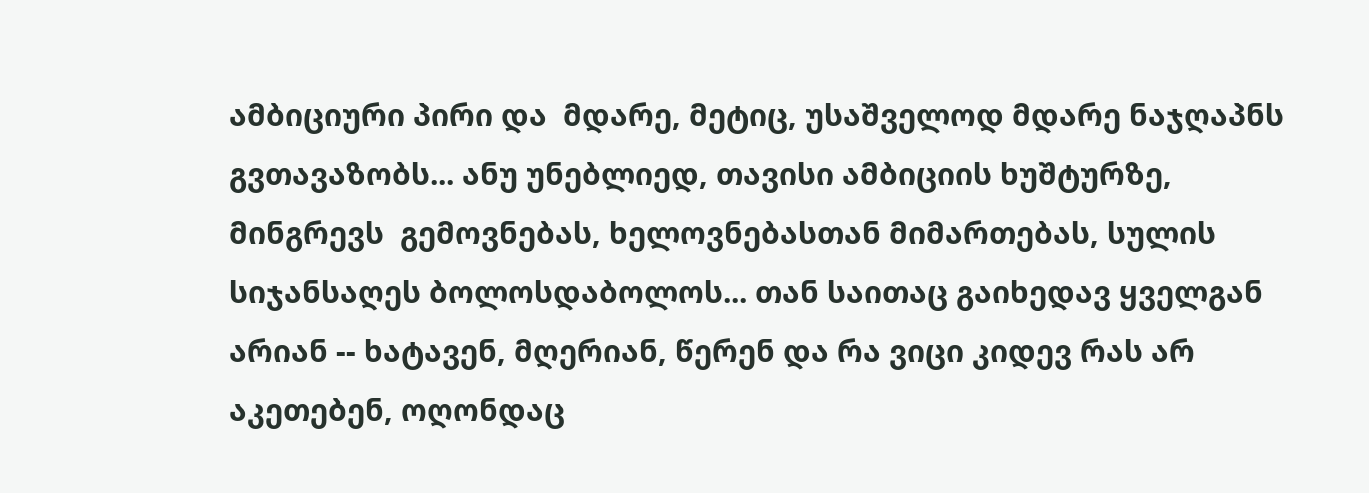ამბიციური პირი და  მდარე, მეტიც, უსაშველოდ მდარე ნაჯღაპნს გვთავაზობს... ანუ უნებლიედ, თავისი ამბიციის ხუშტურზე, მინგრევს  გემოვნებას, ხელოვნებასთან მიმართებას, სულის სიჯანსაღეს ბოლოსდაბოლოს... თან საითაც გაიხედავ ყველგან არიან -- ხატავენ, მღერიან, წერენ და რა ვიცი კიდევ რას არ აკეთებენ, ოღონდაც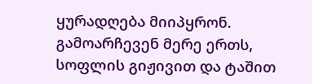ყურადღება მიიპყრონ. გამოარჩევენ მერე ერთს, სოფლის გიჟივით და ტაშით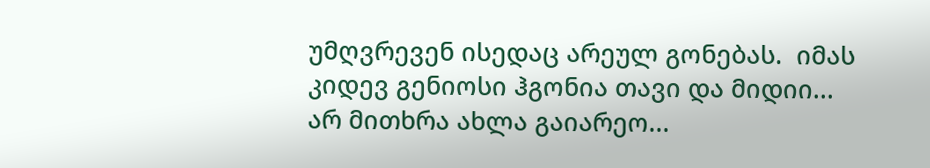უმღვრევენ ისედაც არეულ გონებას.  იმას კიდევ გენიოსი ჰგონია თავი და მიდიი...
არ მითხრა ახლა გაიარეო...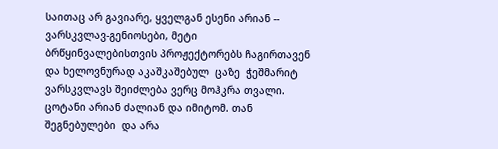საითაც არ გავიარე, ყველგან ესენი არიან -- ვარსკვლავ-გენიოსები, მეტი ბრწყინვალებისთვის პროჟექტორებს ჩაგირთავენ და ხელოვნურად აკაშკაშებულ  ცაზე  ჭეშმარიტ ვარსკვლავს შეიძლება ვერც მოჰკრა თვალი. ცოტანი არიან ძალიან და იმიტომ. თან შეგნებულები  და არა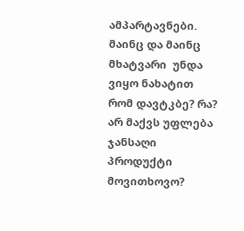ამპარტავნები. მაინც და მაინც  მხატვარი  უნდა ვიყო ნახატით რომ დავტკბე? რა? არ მაქვს უფლება ჯანსაღი პროდუქტი მოვითხოვო?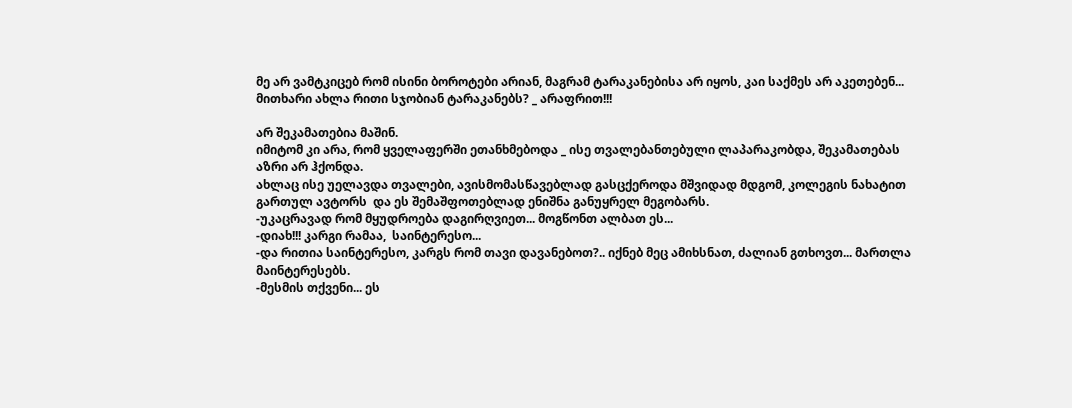მე არ ვამტკიცებ რომ ისინი ბოროტები არიან, მაგრამ ტარაკანებისა არ იყოს, კაი საქმეს არ აკეთებენ... მითხარი ახლა რითი სჯობიან ტარაკანებს? _ არაფრით!!!

არ შეკამათებია მაშინ.
იმიტომ კი არა, რომ ყველაფერში ეთანხმებოდა _ ისე თვალებანთებული ლაპარაკობდა, შეკამათებას აზრი არ ჰქონდა.
ახლაც ისე უელავდა თვალები, ავისმომასწავებლად გასცქეროდა მშვიდად მდგომ, კოლეგის ნახატით გართულ ავტორს  და ეს შემაშფოთებლად ენიშნა განუყრელ მეგობარს.
-უკაცრავად რომ მყუდროება დაგირღვიეთ... მოგწონთ ალბათ ეს...
-დიახ!!! კარგი რამაა,  საინტერესო...
-და რითია საინტერესო, კარგს რომ თავი დავანებოთ?.. იქნებ მეც ამიხსნათ, ძალიან გთხოვთ... მართლა მაინტერესებს.
-მესმის თქვენი... ეს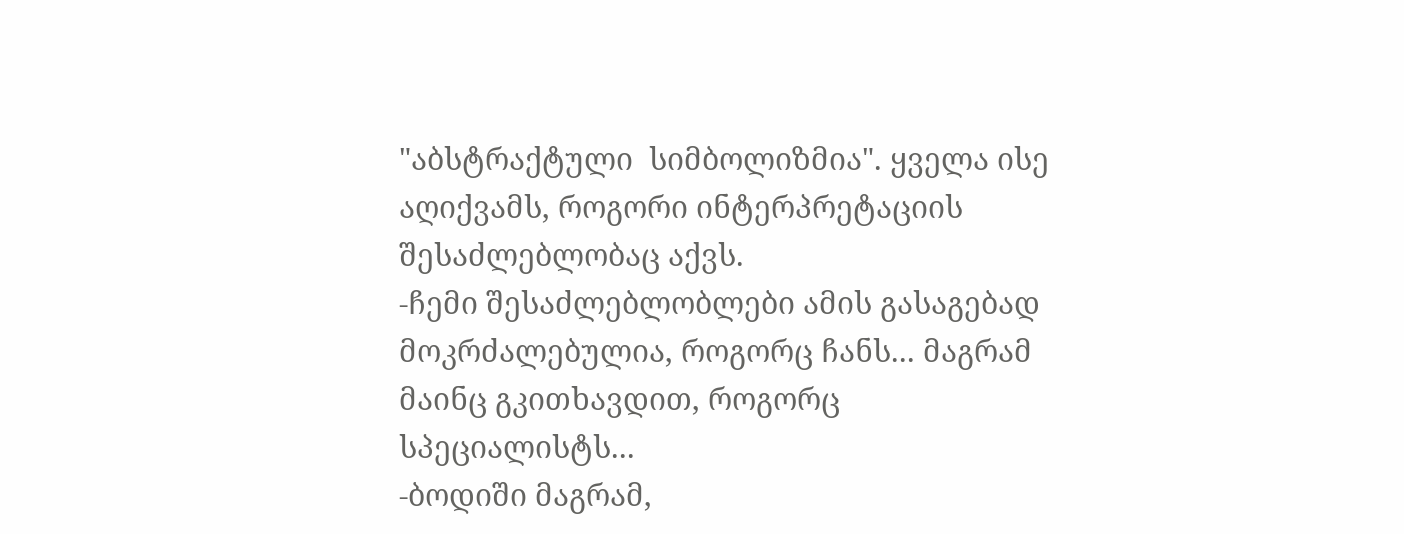"აბსტრაქტული  სიმბოლიზმია". ყველა ისე აღიქვამს, როგორი ინტერპრეტაციის შესაძლებლობაც აქვს.
-ჩემი შესაძლებლობლები ამის გასაგებად მოკრძალებულია, როგორც ჩანს... მაგრამ მაინც გკითხავდით, როგორც სპეციალისტს...
-ბოდიში მაგრამ,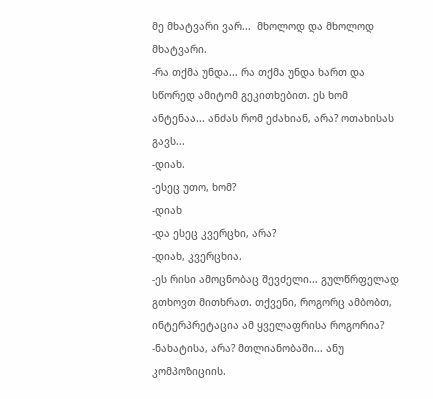მე მხატვარი ვარ...  მხოლოდ და მხოლოდ მხატვარი.
-რა თქმა უნდა... რა თქმა უნდა ხართ და სწორედ ამიტომ გეკითხებით. ეს ხომ ანტენაა... ანძას რომ ეძახიან, არა? ოთახისას გავს...
-დიახ.
-ესეც უთო, ხომ?
-დიახ
-და ესეც კვერცხი, არა?
-დიახ, კვერცხია.
-ეს რისი ამოცნობაც შევძელი... გულწრფელად გთხოვთ მითხრათ. თქვენი, როგორც ამბობთ, ინტერპრეტაცია ამ ყველაფრისა როგორია?
-ნახატისა, არა? მთლიანობაში... ანუ კომპოზიციის.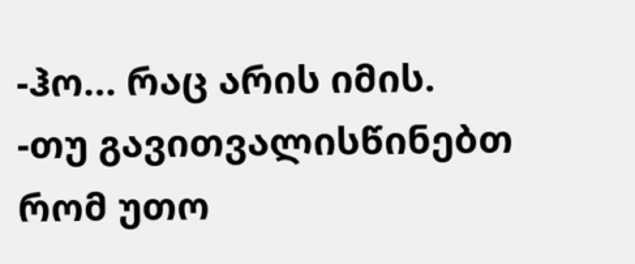-ჰო... რაც არის იმის.
-თუ გავითვალისწინებთ რომ უთო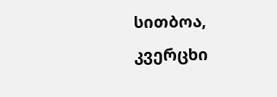სითბოა, კვერცხი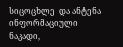სიცოცხლე  და ანტენა ინფორმაციული ნაკადი,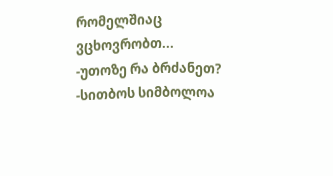რომელშიაც ვცხოვრობთ...
-უთოზე რა ბრძანეთ?
-სითბოს სიმბოლოა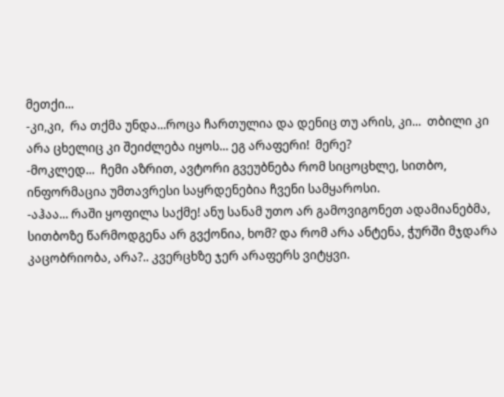მეთქი...
-კი,კი,  რა თქმა უნდა...როცა ჩართულია და დენიც თუ არის, კი...  თბილი კი არა ცხელიც კი შეიძლება იყოს... ეგ არაფერი!  მერე?
-მოკლედ...  ჩემი აზრით, ავტორი გვეუბნება რომ სიცოცხლე, სითბო, ინფორმაცია უმთავრესი საყრდენებია ჩვენი სამყაროსი.
-აჰაა... რაში ყოფილა საქმე! ანუ სანამ უთო არ გამოვიგონეთ ადამიანებმა, სითბოზე წარმოდგენა არ გვქონია, ხომ? და რომ არა ანტენა, ჭურში მჯდარა კაცობრიობა, არა?.. კვერცხზე ჯერ არაფერს ვიტყვი.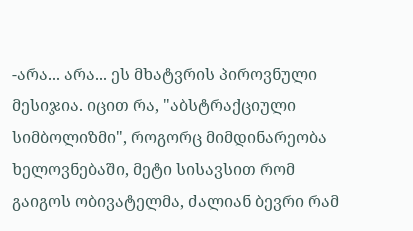-არა... არა... ეს მხატვრის პიროვნული მესიჯია. იცით რა, "აბსტრაქციული სიმბოლიზმი", როგორც მიმდინარეობა ხელოვნებაში, მეტი სისავსით რომ გაიგოს ობივატელმა, ძალიან ბევრი რამ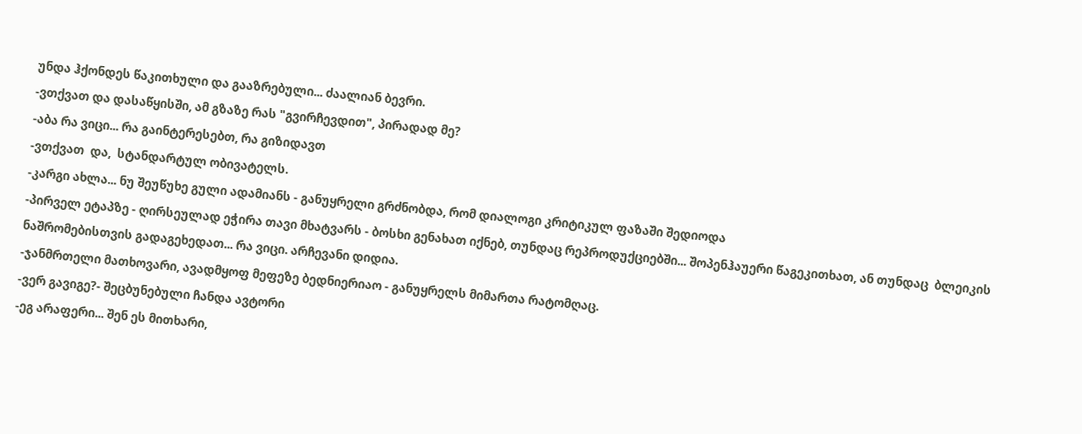უნდა ჰქონდეს წაკითხული და გააზრებული... ძაალიან ბევრი.
-ვთქვათ და დასაწყისში, ამ გზაზე რას "გვირჩევდით", პირადად მე?
-აბა რა ვიცი... რა გაინტერესებთ, რა გიზიდავთ
-ვთქვათ  და,  სტანდარტულ ობივატელს.
-კარგი ახლა... ნუ შეუწუხე გული ადამიანს - განუყრელი გრძნობდა, რომ დიალოგი კრიტიკულ ფაზაში შედიოდა
-პირველ ეტაპზე - ღირსეულად ეჭირა თავი მხატვარს - ბოსხი გენახათ იქნებ, თუნდაც რეპროდუქციებში... შოპენჰაუერი წაგეკითხათ, ან თუნდაც  ბლეიკის ნაშრომებისთვის გადაგეხედათ... რა ვიცი. არჩევანი დიდია.
-ჯანმრთელი მათხოვარი, ავადმყოფ მეფეზე ბედნიერიაო - განუყრელს მიმართა რატომღაც.
-ვერ გავიგე?- შეცბუნებული ჩანდა ავტორი
-ეგ არაფერი... შენ ეს მითხარი,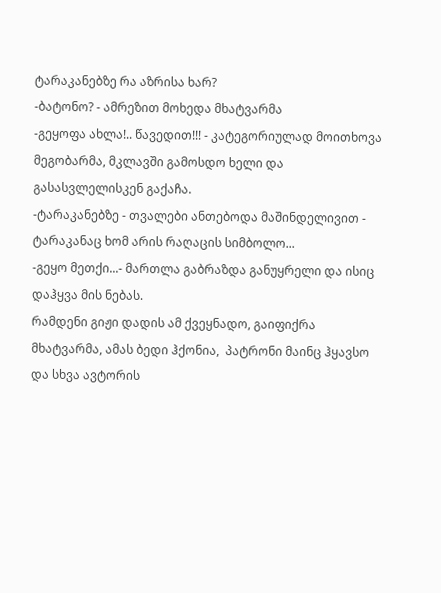ტარაკანებზე რა აზრისა ხარ?
-ბატონო? - ამრეზით მოხედა მხატვარმა
-გეყოფა ახლა!.. წავედით!!! - კატეგორიულად მოითხოვა მეგობარმა, მკლავში გამოსდო ხელი და გასასვლელისკენ გაქაჩა.
-ტარაკანებზე - თვალები ანთებოდა მაშინდელივით - ტარაკანაც ხომ არის რაღაცის სიმბოლო...
-გეყო მეთქი...- მართლა გაბრაზდა განუყრელი და ისიც დაჰყვა მის ნებას.
რამდენი გიჟი დადის ამ ქვეყნადო, გაიფიქრა მხატვარმა, ამას ბედი ჰქონია,  პატრონი მაინც ჰყავსო  და სხვა ავტორის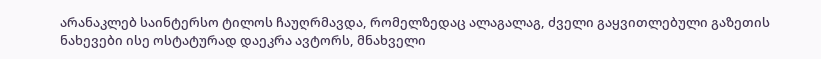არანაკლებ საინტერსო ტილოს ჩაუღრმავდა, რომელზედაც ალაგალაგ, ძველი გაყვითლებული გაზეთის ნახევები ისე ოსტატურად დაეკრა ავტორს, მნახველი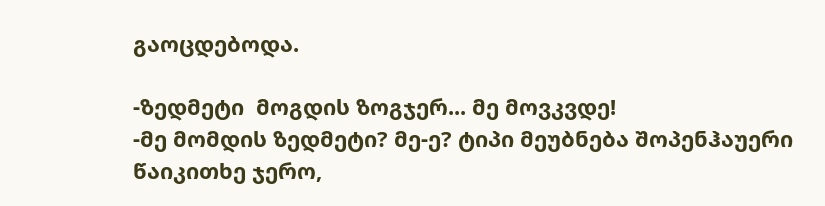გაოცდებოდა.

-ზედმეტი  მოგდის ზოგჯერ... მე მოვკვდე!
-მე მომდის ზედმეტი? მე-ე? ტიპი მეუბნება შოპენჰაუერი წაიკითხე ჯერო,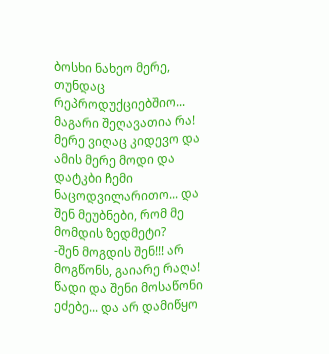ბოსხი ნახეო მერე, თუნდაც რეპროდუქციებშიო... მაგარი შეღავათია რა! მერე ვიღაც კიდევო და ამის მერე მოდი და დატკბი ჩემი ნაცოდვილარითო... და შენ მეუბნები, რომ მე მომდის ზედმეტი?
-შენ მოგდის შენ!!! არ მოგწონს, გაიარე რაღა! წადი და შენი მოსაწონი ეძებე... და არ დამიწყო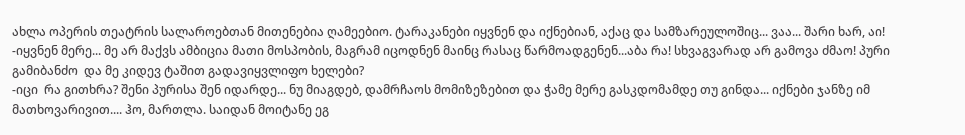ახლა ოპერის თეატრის სალაროებთან მითენებია ღამეებიო. ტარაკანები იყვნენ და იქნებიან, აქაც და სამზარეულოშიც... ვაა... შარი ხარ, აი!
-იყვნენ მერე... მე არ მაქვს ამბიცია მათი მოსპობის, მაგრამ იცოდნენ მაინც რასაც წარმოადგენენ...აბა რა! სხვაგვარად არ გამოვა ძმაო! პური გამიბანძო  და მე კიდევ ტაშით გადავიყვლიფო ხელები?
-იცი  რა გითხრა? შენი პურისა შენ იდარდე... ნუ მიაგდებ, დამრჩაოს მომიზეზებით და ჭამე მერე გასკდომამდე თუ გინდა... იქნები ჯანზე იმ მათხოვარივით.... ჰო, მართლა. საიდან მოიტანე ეგ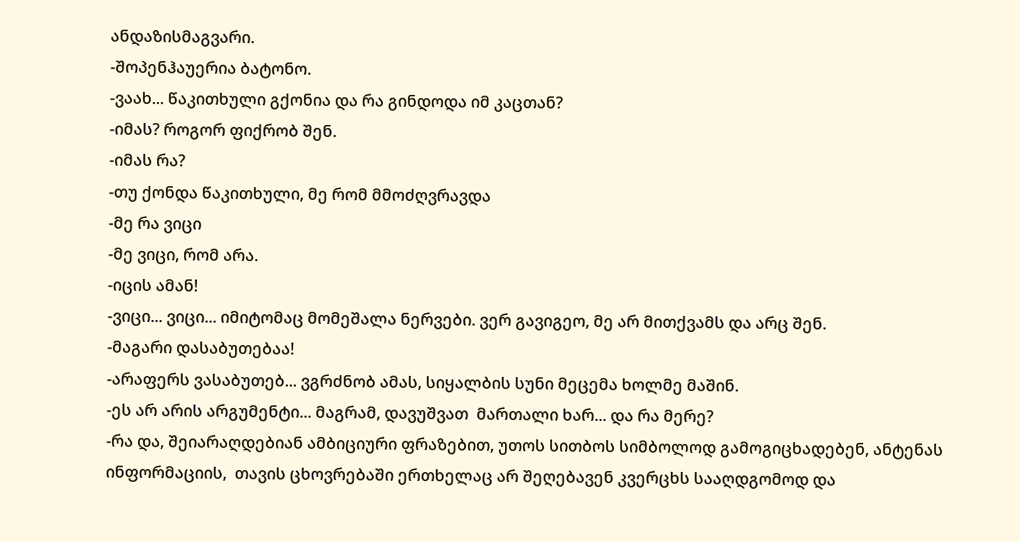ანდაზისმაგვარი.
-შოპენჰაუერია ბატონო.
-ვაახ... წაკითხული გქონია და რა გინდოდა იმ კაცთან?
-იმას? როგორ ფიქრობ შენ.
-იმას რა?
-თუ ქონდა წაკითხული, მე რომ მმოძღვრავდა
-მე რა ვიცი
-მე ვიცი, რომ არა.
-იცის ამან!
-ვიცი... ვიცი... იმიტომაც მომეშალა ნერვები. ვერ გავიგეო, მე არ მითქვამს და არც შენ.
-მაგარი დასაბუთებაა!
-არაფერს ვასაბუთებ... ვგრძნობ ამას, სიყალბის სუნი მეცემა ხოლმე მაშინ.
-ეს არ არის არგუმენტი... მაგრამ, დავუშვათ  მართალი ხარ... და რა მერე?
-რა და, შეიარაღდებიან ამბიციური ფრაზებით, უთოს სითბოს სიმბოლოდ გამოგიცხადებენ, ანტენას ინფორმაციის,  თავის ცხოვრებაში ერთხელაც არ შეღებავენ კვერცხს სააღდგომოდ და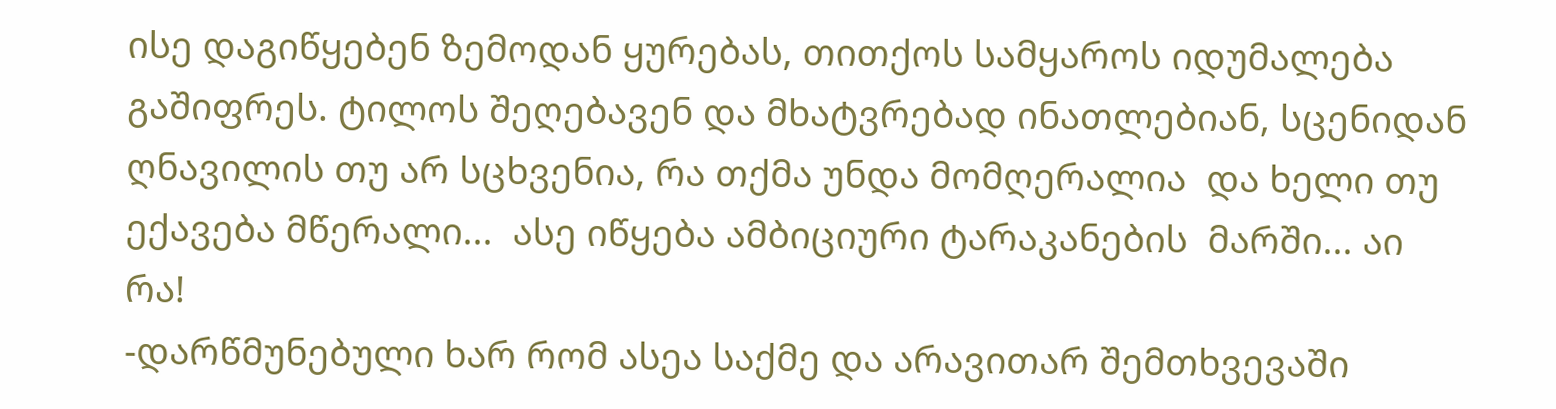ისე დაგიწყებენ ზემოდან ყურებას, თითქოს სამყაროს იდუმალება გაშიფრეს. ტილოს შეღებავენ და მხატვრებად ინათლებიან, სცენიდან ღნავილის თუ არ სცხვენია, რა თქმა უნდა მომღერალია  და ხელი თუ ექავება მწერალი...  ასე იწყება ამბიციური ტარაკანების  მარში... აი რა!
-დარწმუნებული ხარ რომ ასეა საქმე და არავითარ შემთხვევაში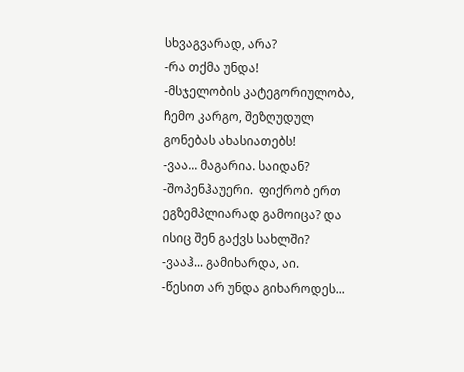სხვაგვარად, არა?
-რა თქმა უნდა!
-მსჯელობის კატეგორიულობა, ჩემო კარგო, შეზღუდულ გონებას ახასიათებს!
-ვაა... მაგარია. საიდან?
-შოპენჰაუერი.  ფიქრობ ერთ ეგზემპლიარად გამოიცა? და ისიც შენ გაქვს სახლში?
-ვააჰ... გამიხარდა, აი.
-წესით არ უნდა გიხაროდეს...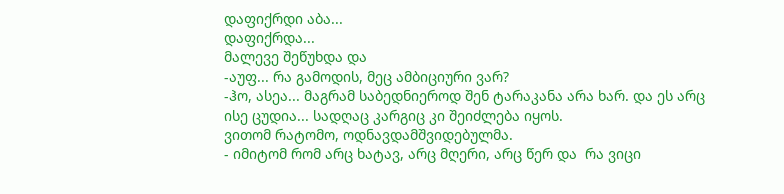დაფიქრდი აბა...
დაფიქრდა...
მალევე შეწუხდა და
-აუფ... რა გამოდის, მეც ამბიციური ვარ?
-ჰო, ასეა... მაგრამ საბედნიეროდ შენ ტარაკანა არა ხარ. და ეს არც ისე ცუდია... სადღაც კარგიც კი შეიძლება იყოს.
ვითომ რატომო, ოდნავდამშვიდებულმა.
- იმიტომ რომ არც ხატავ, არც მღერი, არც წერ და  რა ვიცი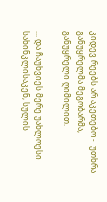კიდევ რეებს არ აკეთებო -  უთხრა განუყრელმა მეგობარმა, განუყრელი ღიმილით.

... და ჩაუხვიეს მერე უახლოესი სახინკლისაკენ, სულის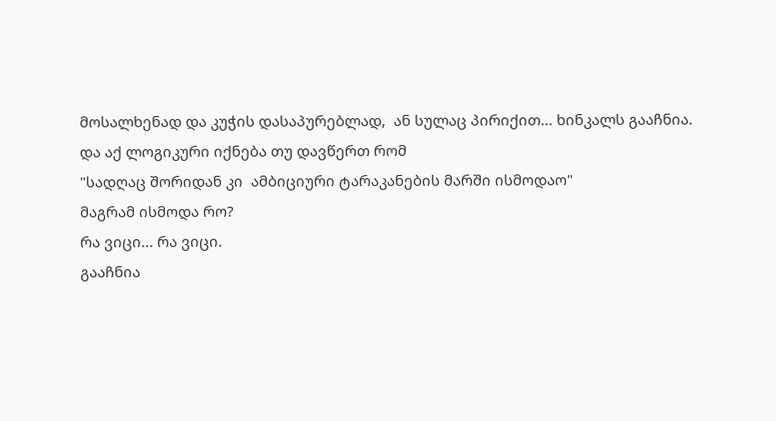მოსალხენად და კუჭის დასაპურებლად,  ან სულაც პირიქით... ხინკალს გააჩნია.
და აქ ლოგიკური იქნება თუ დავწერთ რომ
"სადღაც შორიდან კი  ამბიციური ტარაკანების მარში ისმოდაო"
მაგრამ ისმოდა რო?
რა ვიცი... რა ვიცი.
გააჩნია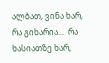ალბათ, ვინა ხარ, რა გიხარია...  რა ხასიათზე ხარ,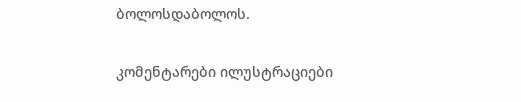ბოლოსდაბოლოს.

კომენტარები ილუსტრაციები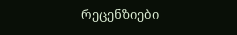რეცენზიები